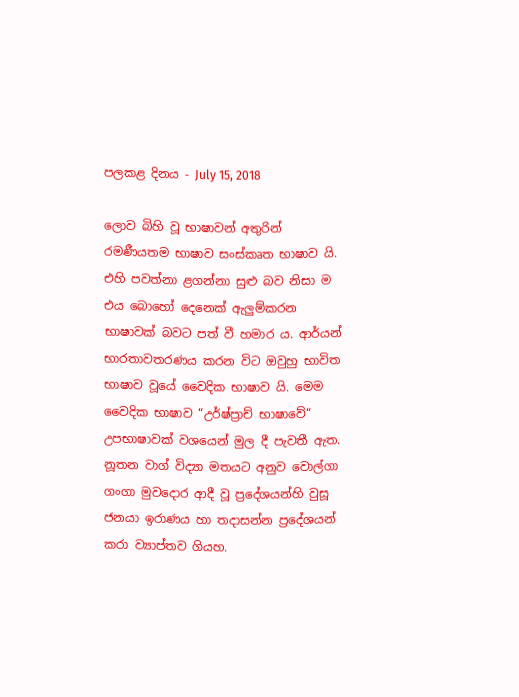පලකළ දිනය - July 15, 2018

ලොව බිහි වූ භාෂාවන් අතුරින් රමණීයතම භාෂාව සංස්කෘත භාෂාව යි. එහි පවත්නා ළගන්නා සුළු බව නිසා ම එය බොහෝ දෙනෙක් ඇලුම්කරන භාෂාවක් බවට පත් වී හමාර ය. ආර්යන් භාරතාවතරණය කරන විට ඔවුහු භාවිත භාෂාව වූයේ වෛදික භාෂාව යි. මෙම වෛදික භාෂාව “උර්ෂ්ප්‍රාච් භාෂාවේ“ උපභාෂාවක් වශයෙන් මුල දී පැවතී ඇත. නූතන වාග් විද්‍යා මතයට අනුව වොල්ගා ගංගා මුවදොර ආදී වූ ප්‍රදේශයන්හි වුසූ ජනයා ඉරාණය හා තදාසන්න ප්‍රදේශයන් කරා ව්‍යාප්තව ගියහ.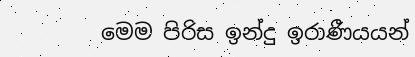මෙම පිරිස ඉන්දු ඉරාණීයයන්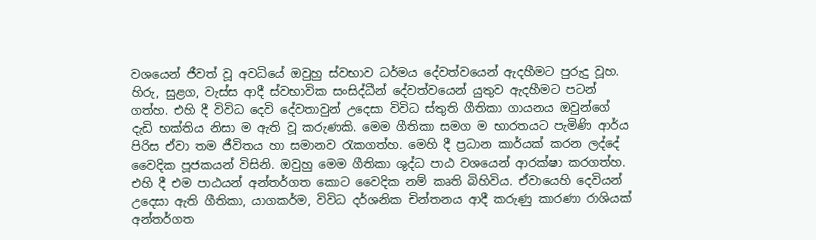වශයෙන් ජීවත් වූ අවධියේ ඔවුහු ස්වභාව ධර්මය දේවත්වයෙන් ඇදහීමට පුරුදු වූහ. හිරු, සුළග, වැස්ස ආදී ස්වභාවික සංසිද්ධීන් දේවත්වයෙන් යුතුව ඇදහීමට පටන් ගත්හ. එහි දී විවිධ දෙවි දේවතාවුන් උදෙසා විවිධ ස්තුති ගීතිකා ගායනය ඔවුන්ගේ දැඩි භක්තිය නිසා ම ඇති වූ කරුණකි. මෙම ගීතිකා සමග ම භාරතයට පැමිණි ආර්ය පිරිස ඒවා තම ජීවිතය හා සමානව රැකගත්හ. මෙහි දී ප්‍රධාන කාර්යක් කරන ලද්දේ වෛදික පූජකයන් විසිනි. ඔවුහු මෙම ගීතිකා ශුද්ධ පාඨ වශයෙන් ආරක්ෂා කරගත්හ. එහි දී එම පාඨයන් අන්තර්ගත කොට වෛදික නම් කෘති බිහිවිය. ඒවායෙහි දෙවියන් උදෙසා ඇති ගීතිකා, යාගකර්ම, විවිධ දර්ශනික චින්තනය ආදී කරුණු කාරණා රාශියක් අන්තර්ගත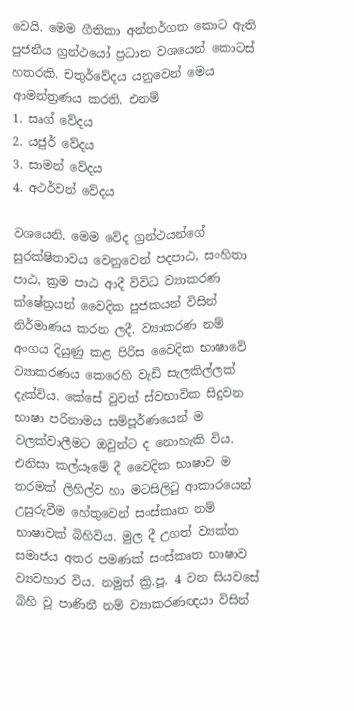වෙයි. මෙම ගීතිකා අන්තර්ගත කොට ඇති පුජනීය ග්‍රන්ථයෝ ප්‍රධාන වශයෙන් කොටස් හතරකි. චතුර්වේදය යනුවෙන් මෙය ආමන්ත්‍රණය කරති. එනම්
1. සෘග් වේදය
2. යජුර් වේදය
3. සාමන් වේදය
4. අථර්වන් වේදය

වශයෙනි. මෙම වේද ග්‍රන්ථයන්ගේ සුරක්ෂිතාවය වෙනුවෙන් පදපාඨ, සංහිතා පාඨ, ක්‍රම පාඨ ආදී විවිධ ව්‍යාකරණ ක්ෂේත්‍රයන් වෛදික පුජකයන් විසින් නිර්මාණය කරන ලදී. ව්‍යාකරණ නම් අංගය දියුණු කළ පිරිස වෛදික භාෂාවේ ව්‍යාකරණය කෙරෙහි වැඩි සැලකිල්ලක් දැක්විය. කේසේ වුවත් ස්වභාවික සිදුවන භාෂා පරිනාමය සම්පූර්ණයෙන් ම වලක්වාලීමට ඔවුන්ට ද නොහැකි විය. එනිසා කල්යෑමේ දී වෛදික භාෂාව ම තරමක් ලිහිල්ව හා මටසිලිටු ආකාරයෙන් උසුරුවීම හේතුවෙන් සංස්කෘත නම් භාෂාවක් බිහිවිය. මුල දී උගත් ව්‍යක්ත සමාජය අතර පමණක් සංස්කෘත භාෂාව ව්‍යවහාර විය. නමුත් ක්‍රි.පූ. 4 වන සියවසේ බිහි වූ පාණිනී නම් ව්‍යාකරණඥයා විසින්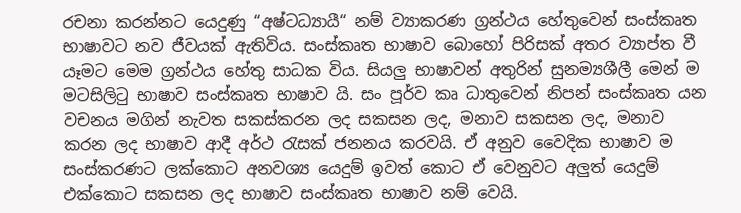රචනා කරන්නට යෙදුණු “අෂ්ටධ්‍යායී“ නම් ව්‍යාකරණ ග්‍රන්ථය හේතුවෙන් සංස්කෘත භාෂාවට නව ජීවයක් ඇතිවිය. සංස්කෘත භාෂාව බොහෝ පිරිසක් අතර ව්‍යාප්ත වී යෑමට මෙම ග්‍රන්ථය හේතු සාධක විය. සියලු භාෂාවන් අතුරින් සුනම්‍යශීලී මෙන් ම මටසිලිටු භාෂාව සංස්කෘත භාෂාව යි. සං පූර්ව කෘ ධාතුවෙන් නිපන් සංස්කෘත යන වචනය මගින් නැවත සකස්කරන ලද සකසන ලද, මනාව සකසන ලද, මනාව කරන ලද භාෂාව ආදී අර්ථ රැසක් ජනනය කරවයි. ඒ අනුව වෛදික භාෂාව ම සංස්කරණට ලක්කොට අනවශ්‍ය යෙදුම් ඉවත් කොට ඒ වෙනුවට අලුත් යෙදුම් එක්කොට සකසන ලද භාෂාව සංස්කෘත භාෂාව නම් වෙයි.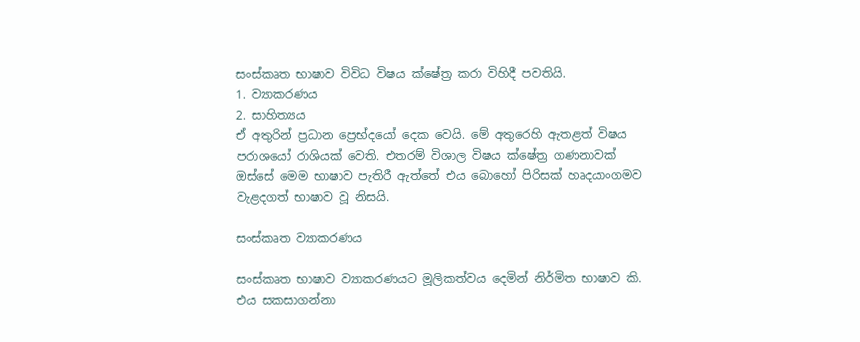සංස්කෘත භාෂාව විවිධ විෂය ක්ෂේත්‍ර කරා විහිදී පවතියි.
1. ව්‍යාකරණය
2. සාහිත්‍යය
ඒ අතුරින් ප්‍රධාන ප්‍රෙභ්දයෝ දෙක වෙයි. මේ අතුරෙහි ඇතළත් විෂය පරාශයෝ රාශියක් වෙති. එතරම් විශාල විෂය ක්ෂේත්‍ර ගණනාවක් ඔස්සේ මෙම භාෂාව පැතිරී ඇත්තේ එය බොහෝ පිරිසක් හෘදයාංගමව වැළදගත් භාෂාව වූ නිසයි.

සංස්කෘත ව්‍යාකරණය

සංස්කෘත භාෂාව ව්‍යාකරණයට මූලිකත්වය දෙමින් නිර්මිත භාෂාව කි. එය සකසාගන්නා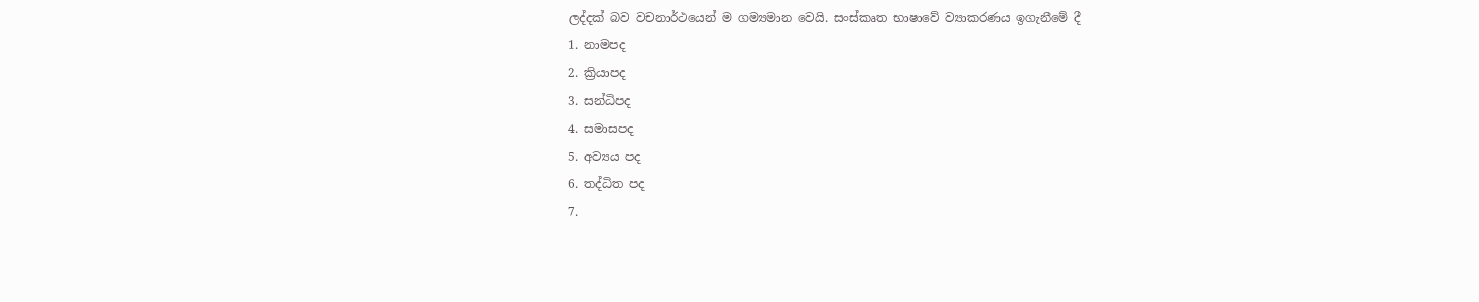ලද්දක් බව වචනාර්ථයෙන් ම ගම්‍යමාන වෙයි. සංස්කෘත භාෂාවේ ව්‍යාකරණය ඉගැනීමේ දී
1. නාමපද
2. ක්‍රියාපද
3. සන්ධිපද
4. සමාසපද
5. අව්‍යය පද
6. තද්ධිත පද
7.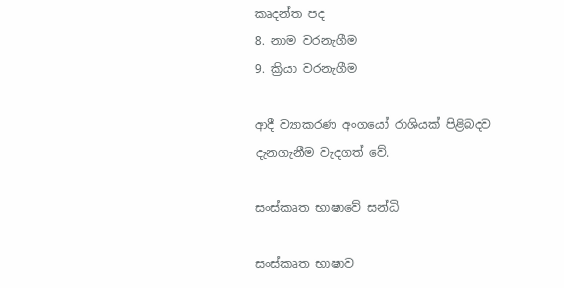කෘදන්ත පද
8. නාම වරනැගීම
9. ක්‍රියා වරනැගීම

ආදී ව්‍යාකරණ අංගයෝ රාශියක් පිළිබදව දැනගැනීම වැදගත් වේ.

සංස්කෘත භාෂාවේ සන්ධි

සංස්කෘත භාෂාව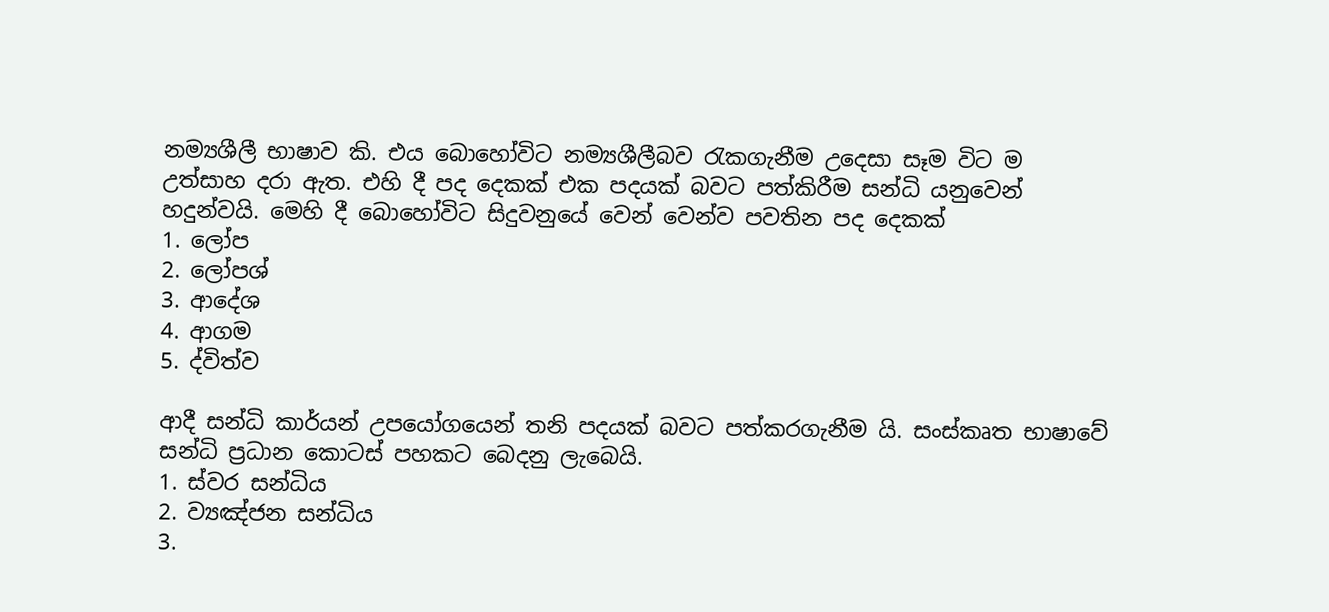නම්‍යශීලී භාෂාව කි. එය බොහෝවිට නම්‍යශීලීබව රැකගැනීම උදෙසා සෑම විට ම උත්සාහ දරා ඇත. එහි දී පද දෙකක් එක පදයක් බවට පත්කිරීම සන්ධි යනුවෙන් හදුන්වයි. මෙහි දී බොහෝවිට සිදුවනුයේ වෙන් වෙන්ව පවතින පද දෙකක්
1. ලෝප
2. ලෝපශ්
3. ආදේශ
4. ආගම
5. ද්විත්ව

ආදී සන්ධි කාර්යන් උපයෝගයෙන් තනි පදයක් බවට පත්කරගැනීම යි. සංස්කෘත භාෂාවේ සන්ධි ප්‍රධාන කොටස් පහකට බෙදනු ලැබෙයි.
1. ස්වර සන්ධිය
2. ව්‍යඤ්ජන සන්ධිය
3.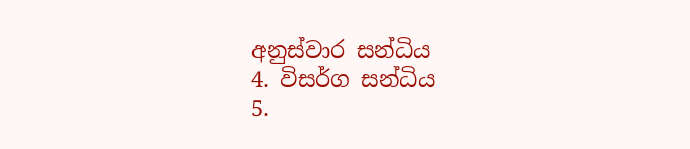අනුස්වාර සන්ධිය
4. විසර්ග සන්ධිය
5.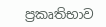ප්‍රකෘතිභාව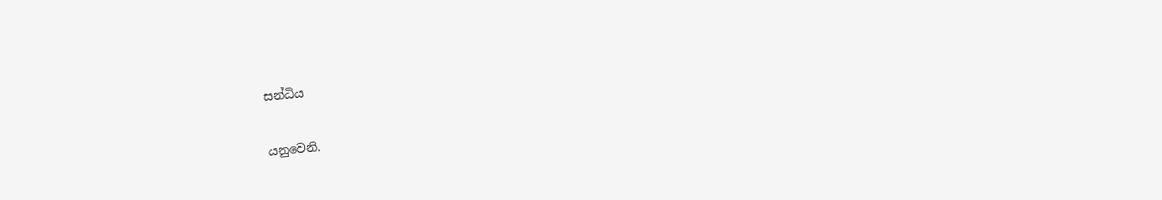සන්ධිය

යනුවෙනි.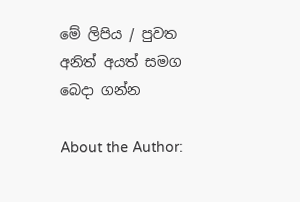මේ ලිපිය / පුවත අනිත් අයත් සමග බෙදා ගන්න

About the Author: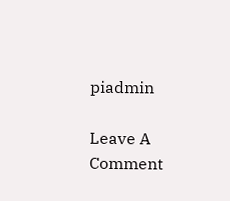piadmin

Leave A Comment